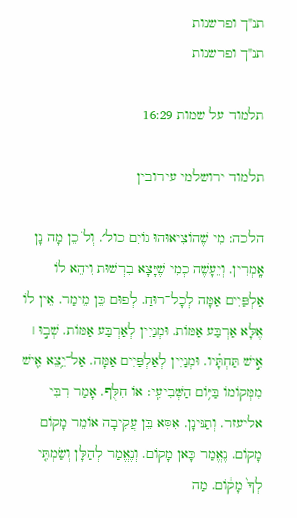תנ"ך ופרשנות
תנ"ך ופרשנות

תלמוד על שמות 16:29

תלמוד ירושלמי עירובין

הלכה: מִי שֶׁהוֹצִיאוּהוּ גוֹיִם כול׳. וְלֹ כֵן מָה נָן אָֽמְרִין. וְיֵעָשֶׁה כְמִי שֶׁיָּצָא בִרְשׁוּת וִיהֵא לוֹ אַלְפַּיִים אַמָּה לְכָל־רוּחַ. לְפוּם כֵּן מֵימַר. אֵין לוֹ אֶלָּא אַרְבַּע אַמּוֹת. וּמְנַיִין לְאַרְבַּע אַמּוֹת. שְׁב֣וּ ׀ אִ֣ישׁ תַּחְתָּ֗יו. וּמְנַיִין לְאַלְפַּיִים אַמָּה. אַל־יֵ֥צֵא אִ֛ישׁ מִמְּקוֹמוֹ בַּיּ֥וֹם הַשְּׁבִיעִֽי׃ אוֹ חִלֻּף. אָמַר רִבִּי אליעזר. וְתַנּינָן. אִסִּא בֵּן עֲקִיבָה אוֹמֵר מָקוֹם מָקוֹם. נֶאֱמַר כָּאן מָקוֹם. וְנֶאֱמַר לְהַלָּן וְשַׂמְתִּ֤י לְךָ֙ מָק֔וֹם. מַה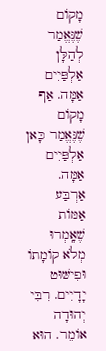מָקוֹם שֶׁנֶּאֱמַר לְהַלָּן אַלְפַּיִים אַמָּה. אַף מָקוֹם שֶׁנֶּאֱמַר כָּאן אַלְפַּיִים אַמָּה. אַרְבַּע אַמּוֹת שֶׁאָֽמְרוּ מְלֹא קוֹמָתוֹ וּפִישּׁוּט יָדָיִים. רִבִּי יְהוּדָה אוֹמֵר. הוּא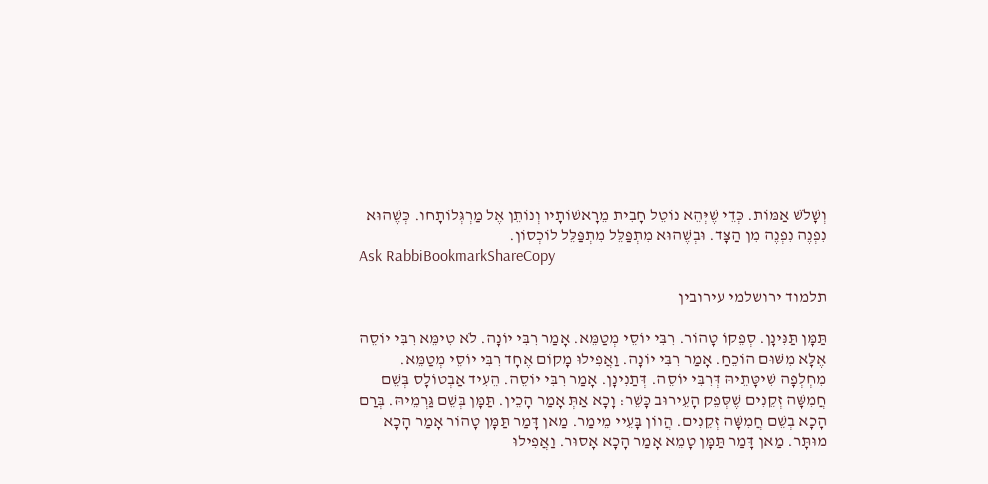וְשָׁלֹשׁ אַמּוֹת. כְּדֵי שֶׁיְּהֵא נוֹטֵל חָבִית מֵרָאשׁוֹתָיו וְנוֹתֵן אֶל מַרְגְּלוֹתָחו. כְּשֶׁהוּא נִפְנֶה נִפְנֶה מִן הַצָּד. וּבְשֶׁהוּא מִתְפַּלֵּל מִתְפַּלֵּל לוֹכְסוֹן.
Ask RabbiBookmarkShareCopy

תלמוד ירושלמי עירובין

תַּמָּן תַּנִּינָן. סְפֵקוֹ טָהוֹר. רִבִּי יוֹסֵי מְטַמֵּא. אָמַר רִבִּי יוֹנָה. לֹא טִימֵּא רִבִּי יוֹסֵה אֶלָּא מִשּׁוּם הוֹכֵחַ. אָמַר רִבִּי יוֹנָה. וַאֲפִילוּ מָקוֹם אֶחָד רִבִּי יוֹסֵי מְטַמֵּא. מִחְלְפָה שִׁיטָּתֵיהּ דְּרִבִּי יוֹסֵה. דְּתַנִינָן. אָמַר רִבִּי יוֹסֵה. הֵעִיד אַבְטוֹלָס בְּשֵׁם חֲמִשָּׁה זְקֵנִים שֶׁסְּפֵק הָעֵירוּב כָּשֵׁר: וָכָא אַתְּ אָמַר הָכֵין. תַּמָּן בְּשֵׁם גַּרְמֵיהּ. בְּרַם הָכָא בְשֵׁם חֲמִשָּׁה זְקֵנִים. הֲווֹן בָּעֵיי מֵימַר. מַאן דָּמַר תַּמָּן טָהוֹר אָמַר הָכָא מוּתָּר. מַאן דָּמַר תַּמָּן טָמֵא אָמַר הָכָא אָסוּר. וַאֲפִילוּ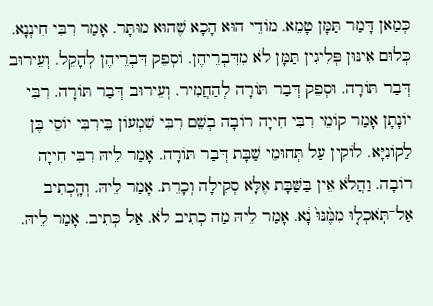כְּמַאן דָּמַר תַּמָּן טָמֵא. מוֹדֵי הוּא הָכָא שֶׁהוּא מוּתָּר. אָמַר רִבִּי חִינְנָא. כְּלוּם אִינּוּן פְּלִיגִין תַּמָּן לֹא מִדִּבְרֵיהֶן. וֹסְפֵק דִּבְרֵיהֶן לְהָקֵל. וְעֵירוּב דְּבַר תּוֹרָה. וּסְפֵק דְּבַר תּוֹרָה לְהַחֲמִיר. וְעֵירוּב דְּבַר תּוֹרָה. רִבִּי יוֹנָתָן אָמַר קוֹמֵי רִבִּי חִייָה רוֹבָה בְשֵׁם רִבִּי שִׁמְעוֹן בֵּירִבִּי יוֹסֵי בֶּן לַקוֹנִיָּא. לוֹקִין עַל תְּחוּמֵי שַׁבָּת דְּבַר תּוֹרָה. אָמַר לֵיהּ רִבִּי חִייָה רוֹבָה. וַהֲלֹא אֵין בַּשַּׁבָּת אֶלָּא סְקִילָה וְכָרֵת. אָמַר לֵיהּ. וְהָֽכְתִיב אַל־תֹּֽאכְל֤וּ מִמֶּ֨נּוּ֙ נָ֔א. אָמַר לֵיהּ מַה כְתִיב לֹא. אַל כְּתִיב. אָמַר לֵיהּ.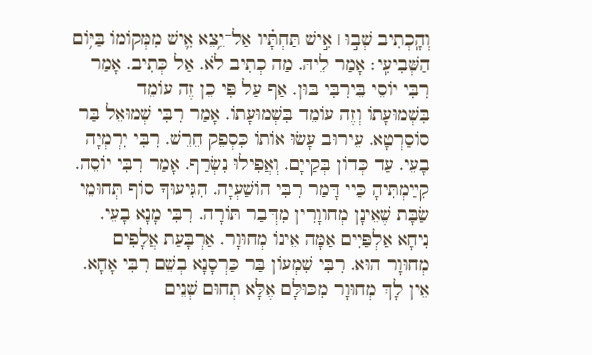וְהָֽכְתִיב שְׁב֣וּ ׀ אִ֣ישׁ תַּחְתָּ֗יו אַל־יֵ֥צֵא אִ֛ישׁ מִמְּקוֹמוֹ בַּיּ֥וֹם הַשְּׁבִיעִֽי׃ אָמַר לֵיהּ. מַה כְתִיב לֹא. אַל כְּתִיב. אָמַר רִבִּי יוֹסֵי בֵּירִבִּי בּוּן. אַף עַל פִּי כֵן זֶה עוֹמֵד בִּשְׁמוּעָתוֹ וְזֶה עוֹמֵד בִּשְׁמוּעָתוֹ. אָמַר רִבִּי שְׁמוּאֵל בַּר סוֹסַרְטָא. עֵירוּב עָשׂוּ אוֹתוֹ כִּסְפֵק חֵרֵשׁ. רִבִּי יִרְמְיָה בָעֵי. עַד כְּדוֹן בְּקַייָם. וְאֲפִילוּ נִשְׂרַף. אָמַר רִבִּי יוֹסֵה. קִײַמְתִּיהָ כַּיי דָּמַר רִבִּי הוֹשַׁעְיָה. הִגִּיעוּךָ סוֹף תְּחוּמֵי שַׂבָּת שֶׁאֵינָן מְחווָרִין מִדְּבַר תּוֹרָה. רִבִּי מָנָא בָעֵי. נִיחָא אַלְפַּיִים אַמָּה אֵינוֹ מְחוּוָר. אַרְבָּעַת אֲלָפִים מְחוּוָר הוּא. רִבִּי שִׁמְעוֹן בַּר כַּרְסָנָא בְשֵׁם רִבִּי אָחָא. אֵין לָךְ מְחוּוָר מִכּוּלָּם אֶלָּא תְחוּם שְׁנֵים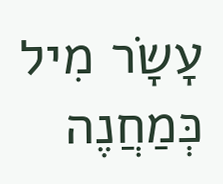עָשָׂר מִיל כְּמַחֲנֶה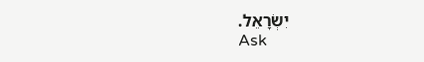יִשְׂרָאֵל.
Ask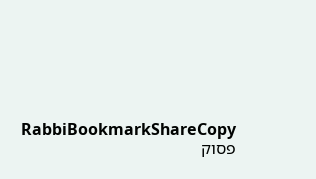RabbiBookmarkShareCopy
פסוק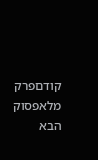קודםפרק מלאפסוק הבא